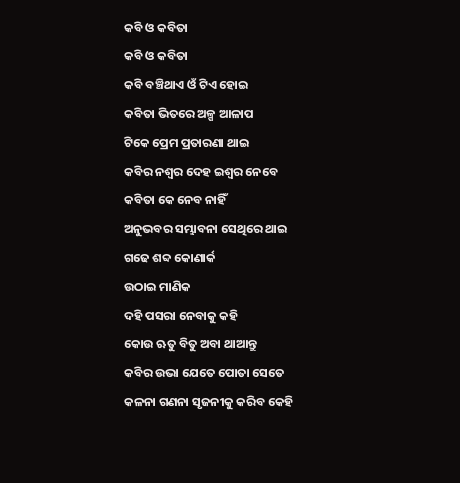କବି ଓ କବିତା
କବି ଓ କବିତା
କବି ବଞ୍ଚିଥାଏ ଓଁ ଟିଏ ହୋଇ
କବିତା ଭିତରେ ଅଳ୍ପ ଆଳାପ
ଟିକେ ପ୍ରେମ ପ୍ରତାରଣା ଥାଇ
କବିର ନଶ୍ୱର ଦେହ ଇଶ୍ୱର ନେବେ
କବିତା କେ ନେବ ନାହିଁ
ଅନୁଭବର ସମ୍ଭାବନା ସେଥିରେ ଥାଇ
ଗଢେ ଶବ୍ଦ କୋଣାର୍କ
ଉଠାଇ ମାଣିକ
ଦହି ପସରା ନେବାକୁ କହି
କୋଉ ଋତୁ ବିତୁ ଅବା ଥାଆନ୍ତୁ
କବିର ଉଭା ଯେତେ ପୋତା ସେତେ
କଳନା ଗଣନା ସୃଜନୀକୁ କରିବ କେହି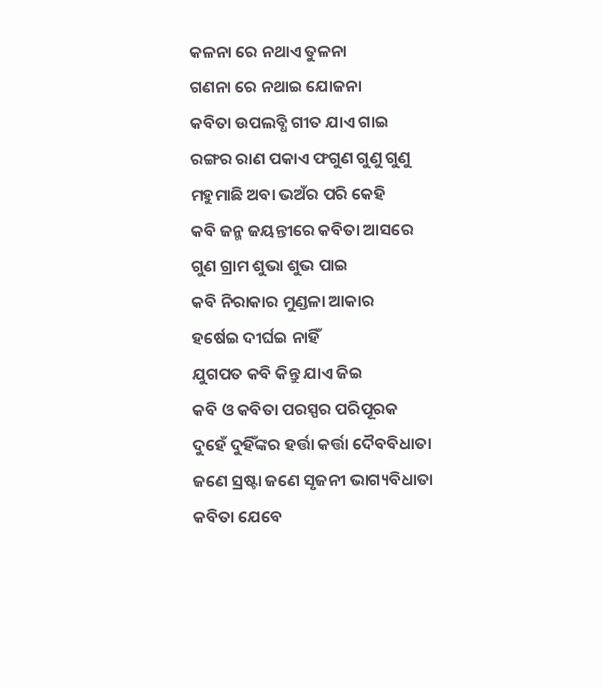କଳନା ରେ ନଥାଏ ତୁଳନା
ଗଣନା ରେ ନଥାଇ ଯୋଜନା
କବିତା ଉପଲବ୍ଧି ଗୀତ ଯାଏ ଗାଇ
ରଙ୍ଗର ରାଣ ପକାଏ ଫଗୁଣ ଗୁଣୁ ଗୁଣୁ
ମହୁମାଛି ଅବା ଭଅଁର ପରି କେହି
କବି ଜନ୍ମ ଜୟନ୍ତୀରେ କବିତା ଆସରେ
ଗୁଣ ଗ୍ରାମ ଶୁଭା ଶୁଭ ପାଇ
କବି ନିରାକାର ମୁଣ୍ଡଳା ଆକାର
ହର୍ଷେଇ ଦୀର୍ଘଇ ନାହିଁ
ଯୁଗପତ କବି କିନ୍ତୁ ଯାଏ ଜିଇ
କବି ଓ କବିତା ପରସ୍ପର ପରିପୂରକ
ଦୁହେଁ ଦୁହିଁଙ୍କର ହର୍ତ୍ତା କର୍ତ୍ତା ଦୈବବିଧାତା
ଜଣେ ସ୍ରଷ୍ଟା ଜଣେ ସୃଜନୀ ଭାଗ୍ୟବିଧାତା
କବିତା ଯେବେ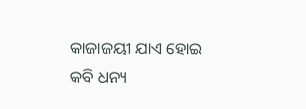କାଜାଜୟୀ ଯାଏ ହୋଇ
କବି ଧନ୍ୟ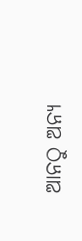ଆନଠୁ ଅନ୍ୟ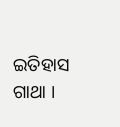ଇତିହାସ ଗାଥା ।